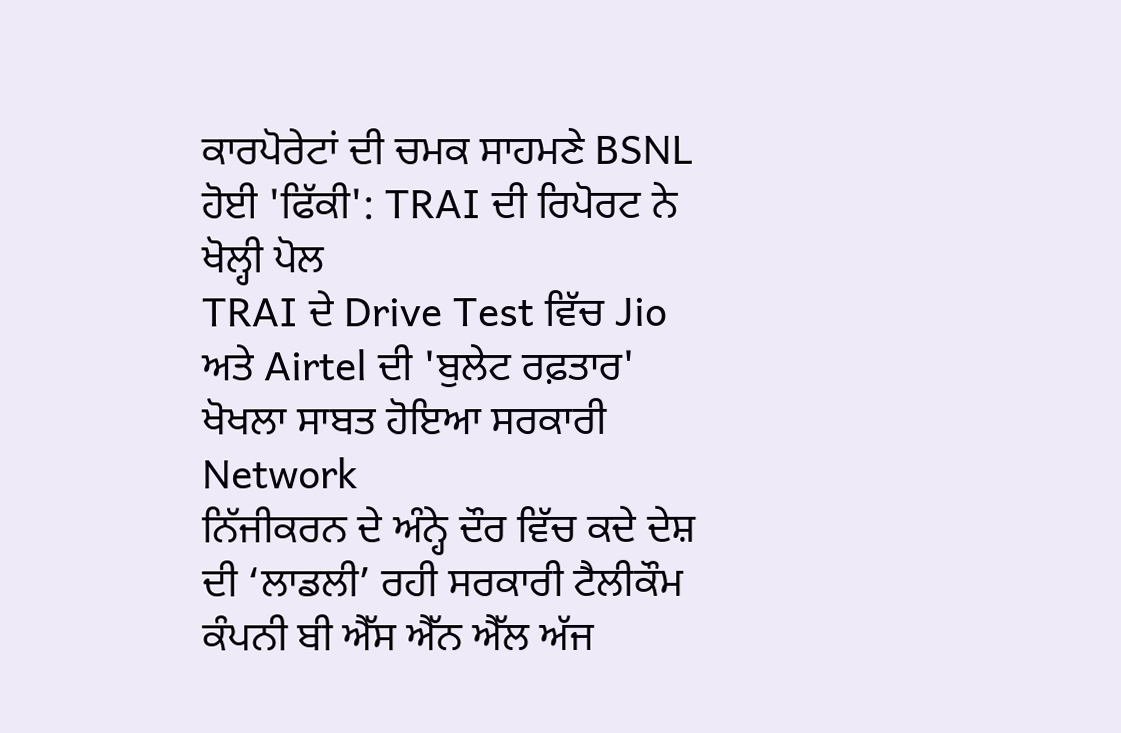ਕਾਰਪੋਰੇਟਾਂ ਦੀ ਚਮਕ ਸਾਹਮਣੇ BSNL ਹੋਈ 'ਫਿੱਕੀ': TRAI ਦੀ ਰਿਪੋਰਟ ਨੇ ਖੋਲ੍ਹੀ ਪੋਲ
TRAI ਦੇ Drive Test ਵਿੱਚ Jio ਅਤੇ Airtel ਦੀ 'ਬੁਲੇਟ ਰਫ਼ਤਾਰ' ਖੋਖਲਾ ਸਾਬਤ ਹੋਇਆ ਸਰਕਾਰੀ Network
ਨਿੱਜੀਕਰਨ ਦੇ ਅੰਨ੍ਹੇ ਦੌਰ ਵਿੱਚ ਕਦੇ ਦੇਸ਼ ਦੀ ‘ਲਾਡਲੀ’ ਰਹੀ ਸਰਕਾਰੀ ਟੈਲੀਕੌਮ ਕੰਪਨੀ ਬੀ ਐੱਸ ਐੱਨ ਐੱਲ ਅੱਜ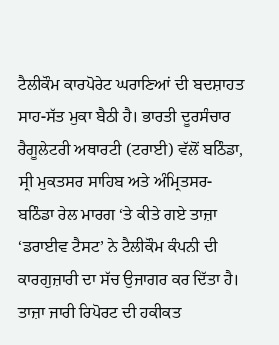ਟੈਲੀਕੌਮ ਕਾਰਪੋਰੇਟ ਘਰਾਣਿਆਂ ਦੀ ਬਦਸ਼ਾਹਤ ਸਾਹ-ਸੱਤ ਮੁਕਾ ਬੈਠੀ ਹੈ। ਭਾਰਤੀ ਦੂਰਸੰਚਾਰ ਰੈਗੂਲੇਟਰੀ ਅਥਾਰਟੀ (ਟਰਾਈ) ਵੱਲੋਂ ਬਠਿੰਡਾ, ਸ੍ਰੀ ਮੁਕਤਸਰ ਸਾਹਿਬ ਅਤੇ ਅੰਮ੍ਰਿਤਸਰ-ਬਠਿੰਡਾ ਰੇਲ ਮਾਰਗ ‘ਤੇ ਕੀਤੇ ਗਏ ਤਾਜ਼ਾ ‘ਡਰਾਈਵ ਟੈਸਟ’ ਨੇ ਟੈਲੀਕੌਮ ਕੰਪਨੀ ਦੀ ਕਾਰਗੁਜ਼ਾਰੀ ਦਾ ਸੱਚ ਉਜਾਗਰ ਕਰ ਦਿੱਤਾ ਹੈ। ਤਾਜ਼ਾ ਜਾਰੀ ਰਿਪੋਰਟ ਦੀ ਹਕੀਕਤ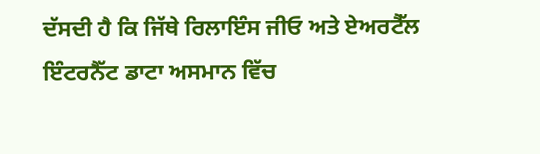ਦੱਸਦੀ ਹੈ ਕਿ ਜਿੱਥੇ ਰਿਲਾਇੰਸ ਜੀਓ ਅਤੇ ਏਅਰਟੈੱਲ ਇੰਟਰਨੈੱਟ ਡਾਟਾ ਅਸਮਾਨ ਵਿੱਚ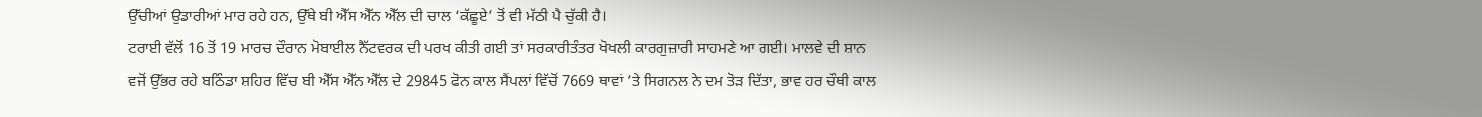ਉੱਚੀਆਂ ਉਡਾਰੀਆਂ ਮਾਰ ਰਹੇ ਹਨ, ਉੱਥੇ ਬੀ ਐੱਸ ਐੱਨ ਐੱਲ ਦੀ ਚਾਲ ‘ਕੱਛੂਏ’ ਤੋਂ ਵੀ ਮੱਠੀ ਪੈ ਚੁੱਕੀ ਹੈ।
ਟਰਾਈ ਵੱਲੋਂ 16 ਤੋਂ 19 ਮਾਰਚ ਦੌਰਾਨ ਮੋਬਾਈਲ ਨੈੱਟਵਰਕ ਦੀ ਪਰਖ ਕੀਤੀ ਗਈ ਤਾਂ ਸਰਕਾਰੀਤੰਤਰ ਖੋਖਲੀ ਕਾਰਗੁਜ਼ਾਰੀ ਸਾਹਮਣੇ ਆ ਗਈ। ਮਾਲਵੇ ਦੀ ਸ਼ਾਨ ਵਜੋਂ ਉੱਭਰ ਰਹੇ ਬਠਿੰਡਾ ਸ਼ਹਿਰ ਵਿੱਚ ਬੀ ਐੱਸ ਐੱਨ ਐੱਲ ਦੇ 29845 ਫੋਨ ਕਾਲ ਸੈਂਪਲਾਂ ਵਿੱਚੋਂ 7669 ਥਾਵਾਂ ’ਤੇ ਸਿਗਨਲ ਨੇ ਦਮ ਤੋੜ ਦਿੱਤਾ, ਭਾਵ ਹਰ ਚੌਥੀ ਕਾਲ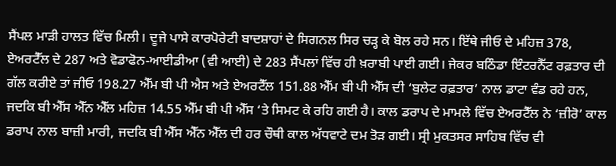ਸੈਂਪਲ ਮਾੜੀ ਹਾਲਤ ਵਿੱਚ ਮਿਲੀ। ਦੂਜੇ ਪਾਸੇ ਕਾਰਪੋਰੇਟੀ ਬਾਦਸ਼ਾਹਾਂ ਦੇ ਸਿਗਨਲ ਸਿਰ ਚੜ੍ਹ ਕੇ ਬੋਲ ਰਹੇ ਸਨ। ਇੱਥੇ ਜੀਓ ਦੇ ਮਹਿਜ਼ 378, ਏਅਰਟੈੱਲ ਦੇ 287 ਅਤੇ ਵੋਡਾਫੋਨ-ਆਈਡੀਆ (ਵੀ ਆਈ) ਦੇ 283 ਸੈਂਪਲਾਂ ਵਿੱਚ ਹੀ ਖ਼ਰਾਬੀ ਪਾਈ ਗਈ। ਜੇਕਰ ਬਠਿੰਡਾ ਇੰਟਰਨੈੱਟ ਰਫ਼ਤਾਰ ਦੀ ਗੱਲ ਕਰੀਏ ਤਾਂ ਜੀਓ 198.27 ਐੱਮ ਬੀ ਪੀ ਐਸ ਅਤੇ ਏਅਰਟੈੱਲ 151.88 ਐੱਮ ਬੀ ਪੀ ਐੱਸ ਦੀ ‘ਬੁਲੇਟ ਰਫ਼ਤਾਰ’ ਨਾਲ ਡਾਟਾ ਵੰਡ ਰਹੇ ਹਨ, ਜਦਕਿ ਬੀ ਐੱਸ ਐੱਨ ਐੱਲ ਮਹਿਜ਼ 14.55 ਐੱਮ ਬੀ ਪੀ ਐੱਸ ‘ਤੇ ਸਿਮਟ ਕੇ ਰਹਿ ਗਈ ਹੈ। ਕਾਲ ਡਰਾਪ ਦੇ ਮਾਮਲੇ ਵਿੱਚ ਏਅਰਟੈੱਲ ਨੇ ‘ਜ਼ੀਰੋ’ ਕਾਲ ਡਰਾਪ ਨਾਲ ਬਾਜ਼ੀ ਮਾਰੀ, ਜਦਕਿ ਬੀ ਐੱਸ ਐੱਨ ਐੱਲ ਦੀ ਹਰ ਚੌਥੀ ਕਾਲ ਅੱਧਵਾਟੇ ਦਮ ਤੋੜ ਗਈ। ਸ੍ਰੀ ਮੁਕਤਸਰ ਸਾਹਿਬ ਵਿੱਚ ਵੀ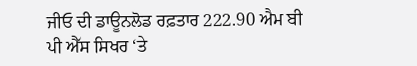ਜੀਓ ਦੀ ਡਾਊਨਲੋਡ ਰਫ਼ਤਾਰ 222.90 ਐਮ ਬੀ ਪੀ ਐੱਸ ਸਿਖਰ ‘ਤੇ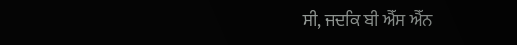ਸੀ, ਜਦਕਿ ਬੀ ਐੱਸ ਐੱਨ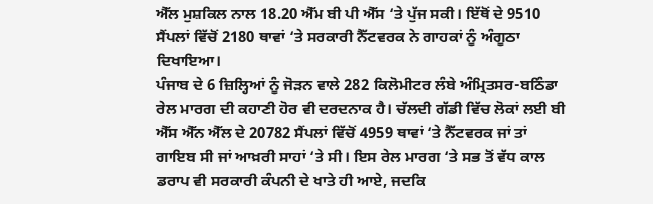ਐੱਲ ਮੁਸ਼ਕਿਲ ਨਾਲ 18.20 ਐੱਮ ਬੀ ਪੀ ਐੱਸ ‘ਤੇ ਪੁੱਜ ਸਕੀ। ਇੱਥੋਂ ਦੇ 9510 ਸੈਂਪਲਾਂ ਵਿੱਚੋਂ 2180 ਥਾਵਾਂ ‘ਤੇ ਸਰਕਾਰੀ ਨੈੱਟਵਰਕ ਨੇ ਗਾਹਕਾਂ ਨੂੰ ਅੰਗੂਠਾ ਦਿਖਾਇਆ।
ਪੰਜਾਬ ਦੇ 6 ਜ਼ਿਲ੍ਹਿਆਂ ਨੂੰ ਜੋੜਨ ਵਾਲੇ 282 ਕਿਲੋਮੀਟਰ ਲੰਬੇ ਅੰਮ੍ਰਿਤਸਰ-ਬਠਿੰਡਾ ਰੇਲ ਮਾਰਗ ਦੀ ਕਹਾਣੀ ਹੋਰ ਵੀ ਦਰਦਨਾਕ ਹੈ। ਚੱਲਦੀ ਗੱਡੀ ਵਿੱਚ ਲੋਕਾਂ ਲਈ ਬੀ ਐੱਸ ਐੱਨ ਐੱਲ ਦੇ 20782 ਸੈਂਪਲਾਂ ਵਿੱਚੋਂ 4959 ਥਾਵਾਂ ‘ਤੇ ਨੈੱਟਵਰਕ ਜਾਂ ਤਾਂ ਗਾਇਬ ਸੀ ਜਾਂ ਆਖ਼ਰੀ ਸਾਹਾਂ ‘ਤੇ ਸੀ। ਇਸ ਰੇਲ ਮਾਰਗ ‘ਤੇ ਸਭ ਤੋਂ ਵੱਧ ਕਾਲ ਡਰਾਪ ਵੀ ਸਰਕਾਰੀ ਕੰਪਨੀ ਦੇ ਖਾਤੇ ਹੀ ਆਏ, ਜਦਕਿ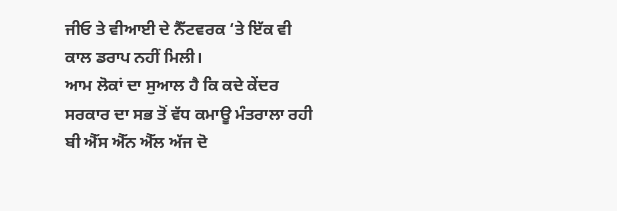ਜੀਓ ਤੇ ਵੀਆਈ ਦੇ ਨੈੱਟਵਰਕ ‘ਤੇ ਇੱਕ ਵੀ ਕਾਲ ਡਰਾਪ ਨਹੀਂ ਮਿਲੀ।
ਆਮ ਲੋਕਾਂ ਦਾ ਸੁਆਲ ਹੈ ਕਿ ਕਦੇ ਕੇਂਦਰ ਸਰਕਾਰ ਦਾ ਸਭ ਤੋਂ ਵੱਧ ਕਮਾਊ ਮੰਤਰਾਲਾ ਰਹੀ ਬੀ ਐੱਸ ਐੱਨ ਐੱਲ ਅੱਜ ਦੋ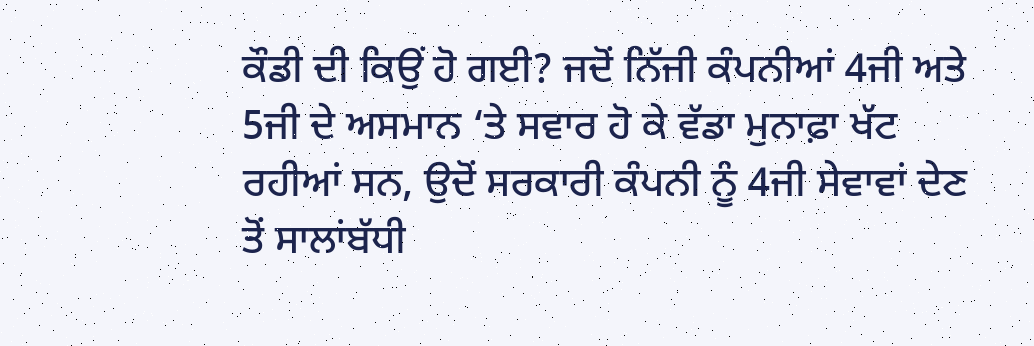ਕੌਡੀ ਦੀ ਕਿਉਂ ਹੋ ਗਈ? ਜਦੋਂ ਨਿੱਜੀ ਕੰਪਨੀਆਂ 4ਜੀ ਅਤੇ 5ਜੀ ਦੇ ਅਸਮਾਨ ‘ਤੇ ਸਵਾਰ ਹੋ ਕੇ ਵੱਡਾ ਮੁਨਾਫ਼ਾ ਖੱਟ ਰਹੀਆਂ ਸਨ, ਉਦੋਂ ਸਰਕਾਰੀ ਕੰਪਨੀ ਨੂੰ 4ਜੀ ਸੇਵਾਵਾਂ ਦੇਣ ਤੋਂ ਸਾਲਾਂਬੱਧੀ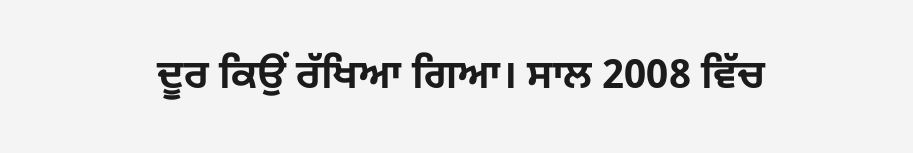ਦੂਰ ਕਿਉਂ ਰੱਖਿਆ ਗਿਆ। ਸਾਲ 2008 ਵਿੱਚ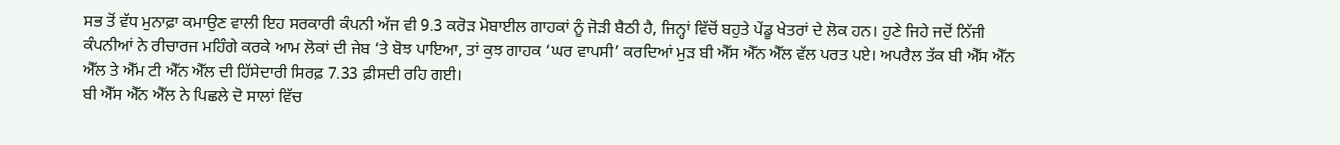ਸਭ ਤੋਂ ਵੱਧ ਮੁਨਾਫ਼ਾ ਕਮਾਉਣ ਵਾਲੀ ਇਹ ਸਰਕਾਰੀ ਕੰਪਨੀ ਅੱਜ ਵੀ 9.3 ਕਰੋੜ ਮੋਬਾਈਲ ਗਾਹਕਾਂ ਨੂੰ ਜੋੜੀ ਬੈਠੀ ਹੈ, ਜਿਨ੍ਹਾਂ ਵਿੱਚੋਂ ਬਹੁਤੇ ਪੇਂਡੂ ਖੇਤਰਾਂ ਦੇ ਲੋਕ ਹਨ। ਹੁਣੇ ਜਿਹੇ ਜਦੋਂ ਨਿੱਜੀ ਕੰਪਨੀਆਂ ਨੇ ਰੀਚਾਰਜ ਮਹਿੰਗੇ ਕਰਕੇ ਆਮ ਲੋਕਾਂ ਦੀ ਜੇਬ ‘ਤੇ ਬੋਝ ਪਾਇਆ, ਤਾਂ ਕੁਝ ਗਾਹਕ ‘ਘਰ ਵਾਪਸੀ’ ਕਰਦਿਆਂ ਮੁੜ ਬੀ ਐੱਸ ਐੱਨ ਐੱਲ ਵੱਲ ਪਰਤ ਪਏ। ਅਪਰੈਲ ਤੱਕ ਬੀ ਐੱਸ ਐੱਨ ਐੱਲ ਤੇ ਐੱਮ ਟੀ ਐੱਨ ਐੱਲ ਦੀ ਹਿੱਸੇਦਾਰੀ ਸਿਰਫ਼ 7.33 ਫ਼ੀਸਦੀ ਰਹਿ ਗਈ।
ਬੀ ਐੱਸ ਐੱਨ ਐੱਲ ਨੇ ਪਿਛਲੇ ਦੋ ਸਾਲਾਂ ਵਿੱਚ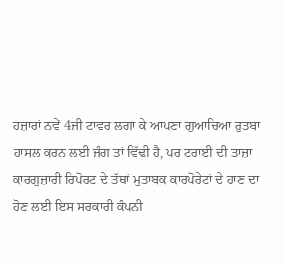ਹਜ਼ਾਰਾਂ ਨਵੇਂ 4ਜੀ ਟਾਵਰ ਲਗਾ ਕੇ ਆਪਣਾ ਗੁਆਚਿਆ ਰੁਤਬਾ ਹਾਸਲ ਕਰਨ ਲਈ ਜੰਗ ਤਾਂ ਵਿੱਢੀ ਹੈ, ਪਰ ਟਰਾਈ ਦੀ ਤਾਜ਼ਾ ਕਾਰਗੁਜ਼ਾਰੀ ਰਿਪੋਰਟ ਦੇ ਤੱਥਾਂ ਮੁਤਾਬਕ ਕਾਰਪੋਰੇਟਾਂ ਦੇ ਹਾਣ ਦਾ ਹੋਣ ਲਈ ਇਸ ਸਰਕਾਰੀ ਕੰਪਨੀ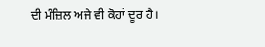ਦੀ ਮੰਜ਼ਿਲ ਅਜੇ ਵੀ ਕੋਹਾਂ ਦੂਰ ਹੈ।